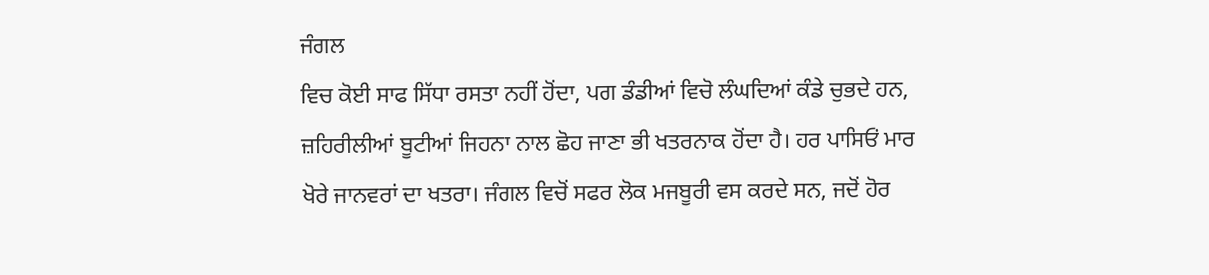ਜੰਗਲ
ਵਿਚ ਕੋਈ ਸਾਫ ਸਿੱਧਾ ਰਸਤਾ ਨਹੀਂ ਹੋਂਦਾ, ਪਗ ਡੰਡੀਆਂ ਵਿਚੋ ਲੰਘਦਿਆਂ ਕੰਡੇ ਚੁਭਦੇ ਹਨ,
ਜ਼ਹਿਰੀਲੀਆਂ ਬੂਟੀਆਂ ਜਿਹਨਾ ਨਾਲ ਛੋਹ ਜਾਣਾ ਭੀ ਖਤਰਨਾਕ ਹੋਂਦਾ ਹੈ। ਹਰ ਪਾਸਿਓਂ ਮਾਰ
ਖੋਰੇ ਜਾਨਵਰਾਂ ਦਾ ਖਤਰਾ। ਜੰਗਲ ਵਿਚੋਂ ਸਫਰ ਲੋਕ ਮਜਬੂਰੀ ਵਸ ਕਰਦੇ ਸਨ, ਜਦੋਂ ਹੋਰ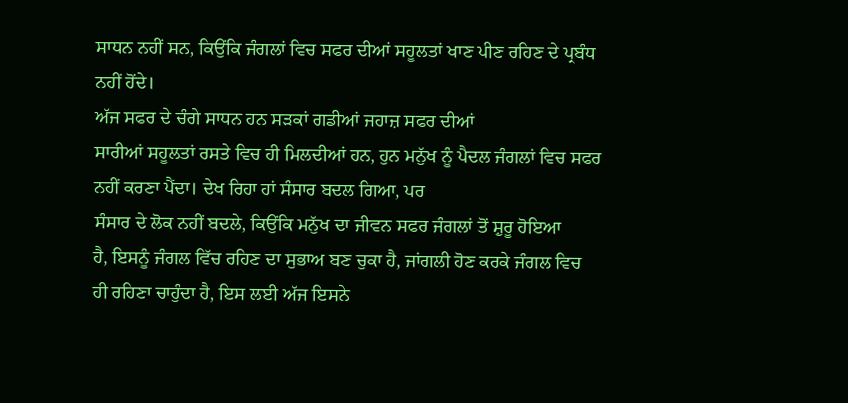ਸਾਧਨ ਨਹੀਂ ਸਨ, ਕਿਉਂਕਿ ਜੰਗਲਾਂ ਵਿਚ ਸਫਰ ਦੀਆਂ ਸਹੂਲਤਾਂ ਖਾਣ ਪੀਣ ਰਹਿਣ ਦੇ ਪ੍ਰਬੰਧ
ਨਹੀਂ ਹੋਂਦੇ।
ਅੱਜ ਸਫਰ ਦੇ ਚੰਗੇ ਸਾਧਨ ਹਨ ਸੜਕਾਂ ਗਡੀਆਂ ਜਹਾਜ਼ ਸਫਰ ਦੀਆਂ
ਸਾਰੀਆਂ ਸਹੂਲਤਾਂ ਰਸਤੇ ਵਿਚ ਹੀ ਮਿਲਦੀਆਂ ਹਨ, ਹੁਨ ਮਨੁੱਖ ਨੂੰ ਪੈਦਲ ਜੰਗਲਾਂ ਵਿਚ ਸਫਰ
ਨਹੀਂ ਕਰਣਾ ਪੈਂਦਾ। ਦੇਖ ਰਿਹਾ ਹਾਂ ਸੰਸਾਰ ਬਦਲ ਗਿਆ, ਪਰ
ਸੰਸਾਰ ਦੇ ਲੋਕ ਨਹੀਂ ਬਦਲੇ, ਕਿਉਂਕਿ ਮਨੁੱਖ ਦਾ ਜੀਵਨ ਸਫਰ ਜੰਗਲਾਂ ਤੋਂ ਸ਼ੁਰੂ ਹੋਇਆ
ਹੈ, ਇਸਨੂੰ ਜੰਗਲ ਵਿੱਚ ਰਹਿਣ ਦਾ ਸੁਭਾਅ ਬਣ ਚੁਕਾ ਹੈ, ਜਾਂਗਲੀ ਹੋਣ ਕਰਕੇ ਜੰਗਲ ਵਿਚ
ਹੀ ਰਹਿਣਾ ਚਾਹੁੰਦਾ ਹੈ, ਇਸ ਲਈ ਅੱਜ ਇਸਨੇ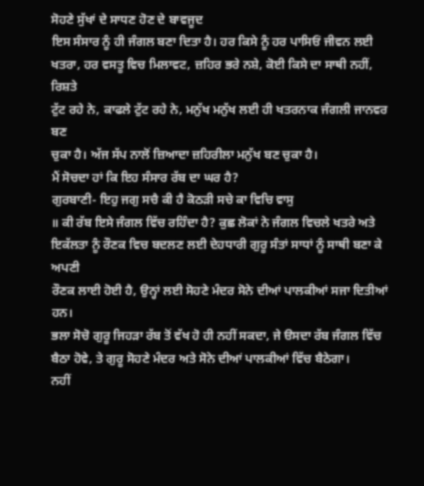ਸੋਹਣੇ ਸੁੱਖਾਂ ਦੇ ਸਾਧਣ ਹੋਣ ਦੇ ਬਾਵਜੂਦ
ਇਸ ਸੰਸਾਰ ਨੂੰ ਹੀ ਜੰਗਲ ਬਣਾ ਦਿਤਾ ਹੈ। ਹਰ ਕਿਸੇ ਨੂੰ ਹਰ ਪਾਸਿਓਂ ਜੀਵਨ ਲਈ
ਖਤਰਾ, ਹਰ ਵਸਤੂ ਵਿਚ ਮਿਲਾਵਟ, ਜ਼ਹਿਰ ਭਰੇ ਨਸ਼ੇ, ਕੋਈ ਕਿਸੇ ਦਾ ਸਾਥੀ ਨਹੀਂ, ਰਿਸ਼ਤੇ
ਟੁੱਟ ਰਹੇ ਨੇ, ਕਾਫਲੇ ਟੁੱਟ ਰਹੇ ਨੇ, ਮਨੁੱਖ ਮਨੁੱਖ ਲਈ ਹੀ ਖਤਰਨਾਕ ਜੰਗਲੀ ਜਾਨਵਰ ਬਣ
ਚੁਕਾ ਹੈ। ਅੱਜ ਸੱਪ ਨਾਲੋਂ ਜ਼ਿਆਦਾ ਜ਼ਹਿਰੀਲਾ ਮਨੁੱਖ ਬਣ ਚੁਕਾ ਹੈ।
ਮੈਂ ਸੋਚਦਾ ਹਾਂ ਕਿ ਇਹ ਸੰਸਾਰ ਰੱਬ ਦਾ ਘਰ ਹੈ?
ਗੁਰਬਾਣੀ- ਇਹੁ ਜਗੁ ਸਚੈ ਕੀ ਹੈ ਕੋਠੜੀ ਸਚੇ ਕਾ ਵਿਚਿ ਵਾਸੁ
॥ ਕੀ ਰੱਬ ਇਸੇ ਜੰਗਲ ਵਿੱਚ ਰਹਿੰਦਾ ਹੈ? ਕੁਛ ਲੋਕਾਂ ਨੇ ਜੰਗਲ ਵਿਚਲੇ ਖਤਰੇ ਅਤੇ
ਇਕੱਲਤਾ ਨੂੰ ਰੌਣਕ ਵਿਚ ਬਦਲਣ ਲਈ ਦੇਹਧਾਰੀ ਗੁਰੂ ਸੰਤਾਂ ਸਾਧਾਂ ਨੂੰ ਸਾਥੀ ਬਣਾ ਕੇ ਅਪਣੀ
ਰੌਣਕ ਲਾਈ ਹੋਈ ਹੈ, ਉਨ੍ਹਾਂ ਲਈ ਸੋਹਣੇ ਮੰਦਰ ਸੋਨੇ ਦੀਆਂ ਪਾਲਕੀਆਂ ਸਜਾ ਦਿਤੀਆਂ ਹਨ।
ਭਲਾ ਸੋਚੋ ਗੁਰੂ ਜਿਹੜਾ ਰੱਬ ਤੋਂ ਵੱਖ ਹੋ ਹੀ ਨਹੀਂ ਸਕਦਾ, ਜੇ ੳਸਦਾ ਰੱਬ ਜੰਗਲ ਵਿੱਚ
ਬੈਠਾ ਹੋਵੇ, ਤੇ ਗੁਰੂ ਸੋਹਣੇ ਮੰਦਰ ਅਤੇ ਸੋਨੇ ਦੀਆਂ ਪਾਲਕੀਆਂ ਵਿੱਚ ਬੈਠੇਗਾ।
ਨਹੀਂ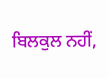ਬਿਲਕੁਲ ਨਹੀਂ,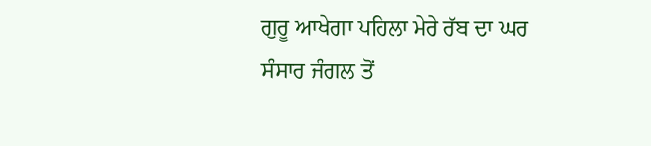ਗੁਰੂ ਆਖੇਗਾ ਪਹਿਲਾ ਮੇਰੇ ਰੱਬ ਦਾ ਘਰ
ਸੰਸਾਰ ਜੰਗਲ ਤੋਂ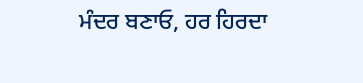ਮੰਦਰ ਬਣਾਓ, ਹਰ ਹਿਰਦਾ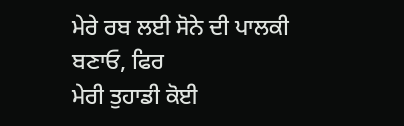ਮੇਰੇ ਰਬ ਲਈ ਸੋਨੇ ਦੀ ਪਾਲਕੀ ਬਣਾਓ, ਫਿਰ
ਮੇਰੀ ਤੁਹਾਡੀ ਕੋਈ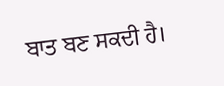ਬਾਤ ਬਣ ਸਕਦੀ ਹੈ।